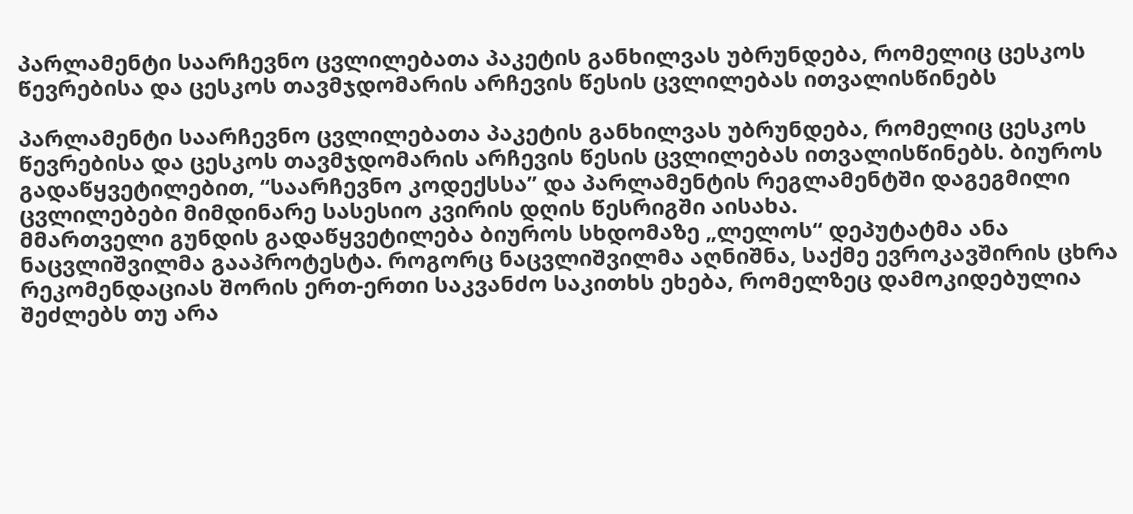პარლამენტი საარჩევნო ცვლილებათა პაკეტის განხილვას უბრუნდება, რომელიც ცესკოს წევრებისა და ცესკოს თავმჯდომარის არჩევის წესის ცვლილებას ითვალისწინებს

პარლამენტი საარჩევნო ცვლილებათა პაკეტის განხილვას უბრუნდება, რომელიც ცესკოს წევრებისა და ცესკოს თავმჯდომარის არჩევის წესის ცვლილებას ითვალისწინებს. ბიუროს გადაწყვეტილებით, “საარჩევნო კოდექსსა” და პარლამენტის რეგლამენტში დაგეგმილი ცვლილებები მიმდინარე სასესიო კვირის დღის წესრიგში აისახა.
მმართველი გუნდის გადაწყვეტილება ბიუროს სხდომაზე „ლელოს“ დეპუტატმა ანა ნაცვლიშვილმა გააპროტესტა. როგორც ნაცვლიშვილმა აღნიშნა, საქმე ევროკავშირის ცხრა რეკომენდაციას შორის ერთ-ერთი საკვანძო საკითხს ეხება, რომელზეც დამოკიდებულია შეძლებს თუ არა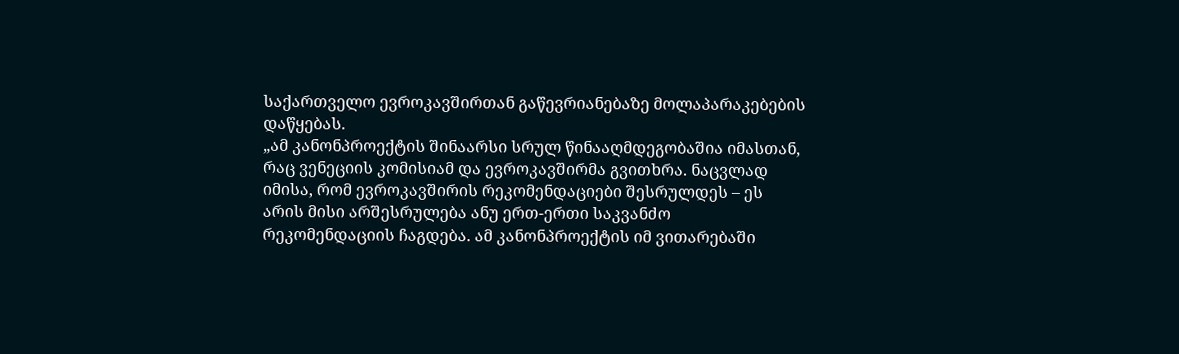საქართველო ევროკავშირთან გაწევრიანებაზე მოლაპარაკებების დაწყებას.
„ამ კანონპროექტის შინაარსი სრულ წინააღმდეგობაშია იმასთან, რაც ვენეციის კომისიამ და ევროკავშირმა გვითხრა. ნაცვლად იმისა, რომ ევროკავშირის რეკომენდაციები შესრულდეს – ეს არის მისი არშესრულება ანუ ერთ-ერთი საკვანძო რეკომენდაციის ჩაგდება. ამ კანონპროექტის იმ ვითარებაში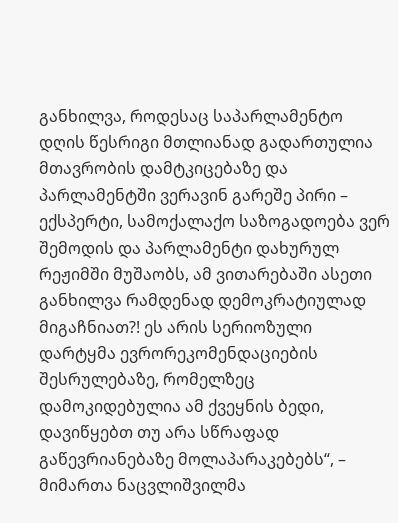განხილვა, როდესაც საპარლამენტო დღის წესრიგი მთლიანად გადართულია მთავრობის დამტკიცებაზე და პარლამენტში ვერავინ გარეშე პირი – ექსპერტი, სამოქალაქო საზოგადოება ვერ შემოდის და პარლამენტი დახურულ რეჟიმში მუშაობს, ამ ვითარებაში ასეთი განხილვა რამდენად დემოკრატიულად მიგაჩნიათ?! ეს არის სერიოზული დარტყმა ევრორეკომენდაციების შესრულებაზე, რომელზეც დამოკიდებულია ამ ქვეყნის ბედი, დავიწყებთ თუ არა სწრაფად გაწევრიანებაზე მოლაპარაკებებს“, – მიმართა ნაცვლიშვილმა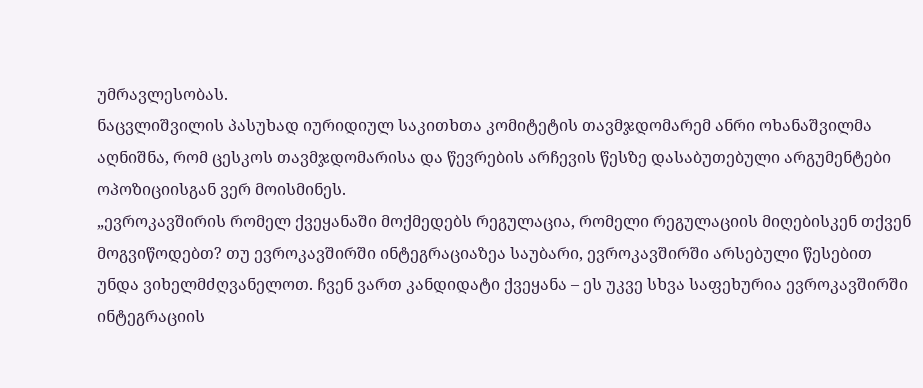უმრავლესობას.
ნაცვლიშვილის პასუხად იურიდიულ საკითხთა კომიტეტის თავმჯდომარემ ანრი ოხანაშვილმა აღნიშნა, რომ ცესკოს თავმჯდომარისა და წევრების არჩევის წესზე დასაბუთებული არგუმენტები ოპოზიციისგან ვერ მოისმინეს.
„ევროკავშირის რომელ ქვეყანაში მოქმედებს რეგულაცია, რომელი რეგულაციის მიღებისკენ თქვენ მოგვიწოდებთ? თუ ევროკავშირში ინტეგრაციაზეა საუბარი, ევროკავშირში არსებული წესებით უნდა ვიხელმძღვანელოთ. ჩვენ ვართ კანდიდატი ქვეყანა – ეს უკვე სხვა საფეხურია ევროკავშირში ინტეგრაციის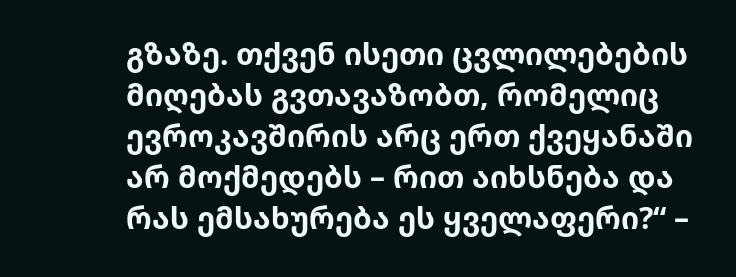გზაზე. თქვენ ისეთი ცვლილებების მიღებას გვთავაზობთ, რომელიც ევროკავშირის არც ერთ ქვეყანაში არ მოქმედებს – რით აიხსნება და რას ემსახურება ეს ყველაფერი?“ –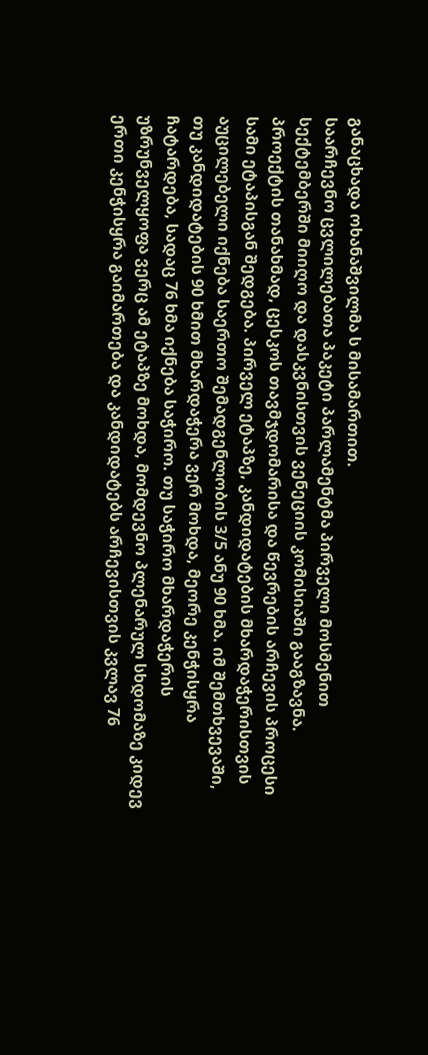განაცხადა ოხანაშვილმა ს მისამართით.
საარჩევნო ცვლილებათა პაკეტი პარლამენტმა პირველი მოსმენით სექტემბერში მიიღო და დასკვნისთვის ვენეციის კომისიაში გააგზავნა.
პროექტის თანახმად, ცესკოს თავმჯდომარისა და წევრების არჩევის პროცესი სამი ეტაპისგან შედგება. პირველ ეტაპზე, კანდიდატების მხარდაჭერისთვის აუცილებელი იქნება საერთო შემადგენლობის 3/5 ანუ 90 ხმა. იმ შემთხვევაში, თუ კანდიდატების 90 ხმით მხარდაჭერა ვერ მოხდა, მეორე კენჭისყრა ჩატარდება, სადაც 76 ხმა იქნება საჭირო. თუ საჭირო მხარდაჭერის უზრუნველყოფა ვერც ამ ეტაპზე მოხდა, მომდევნო პლენარულ სხდომაზე კიდევ ერთი კენჭისყრა გაიმართება და კანდიდატებს არჩევისთვის კვლავ 76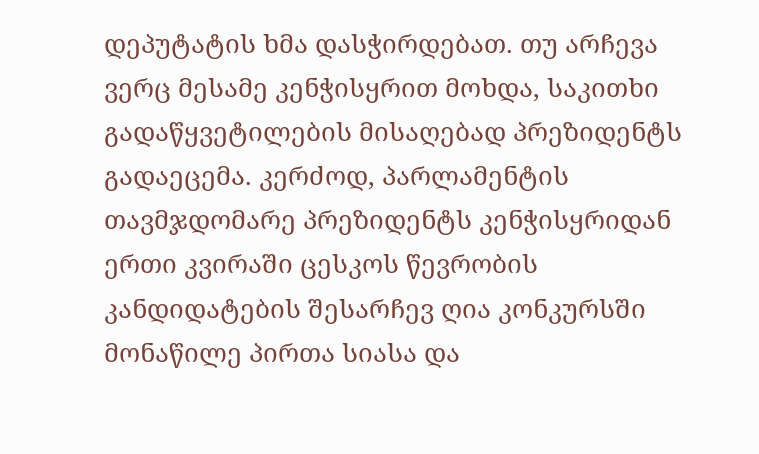დეპუტატის ხმა დასჭირდებათ. თუ არჩევა ვერც მესამე კენჭისყრით მოხდა, საკითხი გადაწყვეტილების მისაღებად პრეზიდენტს გადაეცემა. კერძოდ, პარლამენტის თავმჯდომარე პრეზიდენტს კენჭისყრიდან ერთი კვირაში ცესკოს წევრობის კანდიდატების შესარჩევ ღია კონკურსში მონაწილე პირთა სიასა და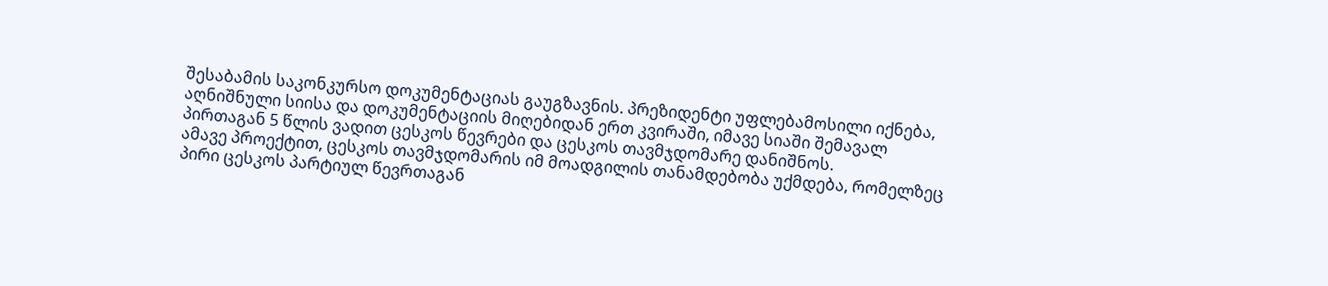შესაბამის საკონკურსო დოკუმენტაციას გაუგზავნის. პრეზიდენტი უფლებამოსილი იქნება, აღნიშნული სიისა და დოკუმენტაციის მიღებიდან ერთ კვირაში, იმავე სიაში შემავალ პირთაგან 5 წლის ვადით ცესკოს წევრები და ცესკოს თავმჯდომარე დანიშნოს.
ამავე პროექტით, ცესკოს თავმჯდომარის იმ მოადგილის თანამდებობა უქმდება, რომელზეც პირი ცესკოს პარტიულ წევრთაგან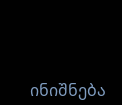ინიშნება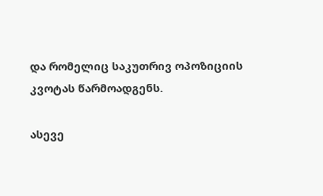და რომელიც საკუთრივ ოპოზიციის კვოტას წარმოადგენს.

ასევე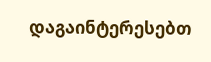დაგაინტერესებთ